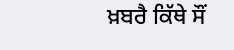ਖ਼ਬਰੈ ਕਿੱਥੇ ਸੌਂ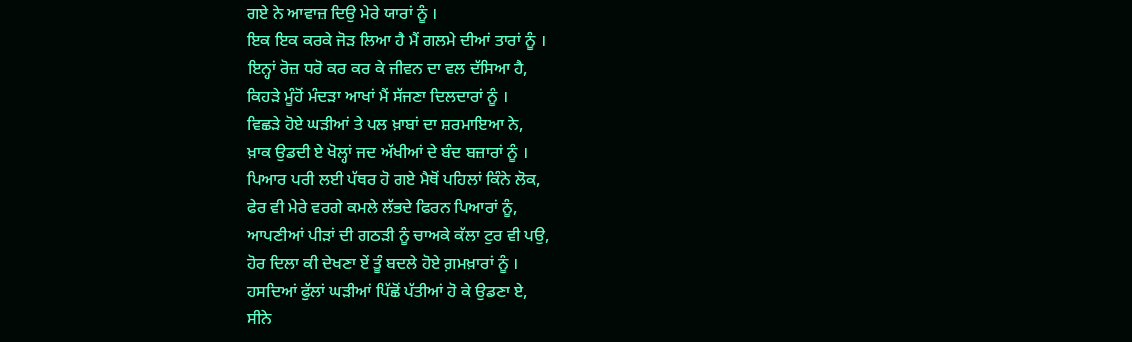ਗਏ ਨੇ ਆਵਾਜ਼ ਦਿਉ ਮੇਰੇ ਯਾਰਾਂ ਨੂੰ ।
ਇਕ ਇਕ ਕਰਕੇ ਜੋੜ ਲਿਆ ਹੈ ਮੈਂ ਗਲਮੇ ਦੀਆਂ ਤਾਰਾਂ ਨੂੰ ।
ਇਨ੍ਹਾਂ ਰੋਜ਼ ਧਰੋ ਕਰ ਕਰ ਕੇ ਜੀਵਨ ਦਾ ਵਲ ਦੱਸਿਆ ਹੈ,
ਕਿਹੜੇ ਮੂੰਹੋਂ ਮੰਦੜਾ ਆਖਾਂ ਮੈਂ ਸੱਜਣਾ ਦਿਲਦਾਰਾਂ ਨੂੰ ।
ਵਿਛੜੇ ਹੋਏ ਘੜੀਆਂ ਤੇ ਪਲ ਖ਼ਾਬਾਂ ਦਾ ਸ਼ਰਮਾਇਆ ਨੇ,
ਖ਼ਾਕ ਉਡਦੀ ਏ ਖੋਲ੍ਹਾਂ ਜਦ ਅੱਖੀਆਂ ਦੇ ਬੰਦ ਬਜ਼ਾਰਾਂ ਨੂੰ ।
ਪਿਆਰ ਪਰੀ ਲਈ ਪੱਥਰ ਹੋ ਗਏ ਮੈਥੋਂ ਪਹਿਲਾਂ ਕਿੰਨੇ ਲੋਕ,
ਫੇਰ ਵੀ ਮੇਰੇ ਵਰਗੇ ਕਮਲੇ ਲੱਭਦੇ ਫਿਰਨ ਪਿਆਰਾਂ ਨੂੰ,
ਆਪਣੀਆਂ ਪੀੜਾਂ ਦੀ ਗਠੜੀ ਨੂੰ ਚਾਅਕੇ ਕੱਲਾ ਟੁਰ ਵੀ ਪਉ,
ਹੋਰ ਦਿਲਾ ਕੀ ਦੇਖਣਾ ਏਂ ਤੂੰ ਬਦਲੇ ਹੋਏ ਗ਼ਮਖ਼ਾਰਾਂ ਨੂੰ ।
ਹਸਦਿਆਂ ਫੁੱਲਾਂ ਘੜੀਆਂ ਪਿੱਛੋਂ ਪੱਤੀਆਂ ਹੋ ਕੇ ਉਡਣਾ ਏ,
ਸੀਨੇ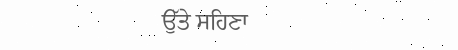ਉੱਤੇ ਸਹਿਣਾ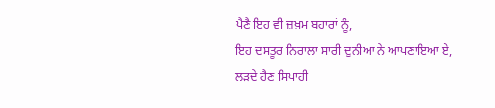ਪੈਣੈ ਇਹ ਵੀ ਜ਼ਖ਼ਮ ਬਹਾਰਾਂ ਨੂੰ,
ਇਹ ਦਸਤੂਰ ਨਿਰਾਲਾ ਸਾਰੀ ਦੁਨੀਆ ਨੇ ਆਪਣਾਇਆ ਏ,
ਲੜਦੇ ਹੈਣ ਸਿਪਾਹੀ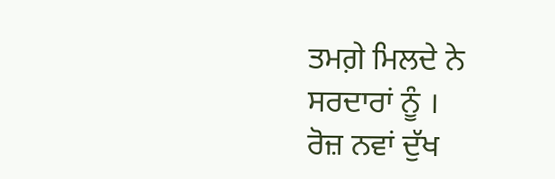ਤਮਗ਼ੇ ਮਿਲਦੇ ਨੇ ਸਰਦਾਰਾਂ ਨੂੰ ।
ਰੋਜ਼ ਨਵਾਂ ਦੁੱਖ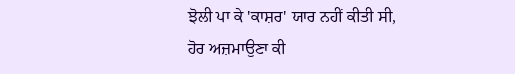ਝੋਲੀ ਪਾ ਕੇ 'ਕਾਸ਼ਰ' ਯਾਰ ਨਹੀਂ ਕੀਤੀ ਸੀ,
ਹੋਰ ਅਜ਼ਮਾਉਣਾ ਕੀ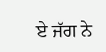ਏ ਜੱਗ ਨੇ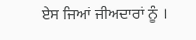ਏਸ ਜਿਆਂ ਜੀਅਦਾਰਾਂ ਨੂੰ ।